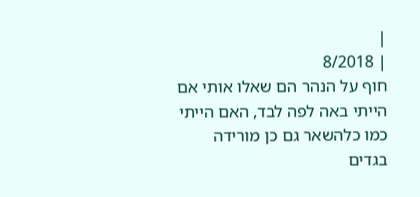|
| 8/2018
חוף על הנהר הם שאלו אותי אם הייתי באה לפה לבד, האם הייתי כמו כלהשאר גם כן מורידה בגדים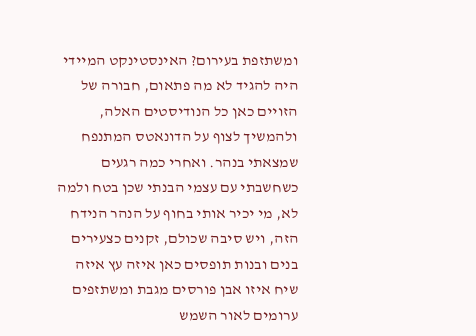ומשתזפת בעירום? האינסטינקט המיידי היה להגיד לא מה פתאום, חבורה של הזויים כאן כל הנודיסטים האלה, ולהמשיך לצוף על הדונאטס המתנפח שמצאתי בנהר. ואחרי כמה רגעים כשחשבתי עם עצמי הבנתי שכן בטח ולמה לא, מי יכיר אותי בחוף על הנהר הנידח הזה, ויש סיבה שכולם, זקנים כצעירים בנים ובנות תופסים כאן איזה עץ איזה שיח איזו אבן פורסים מגבת ומשתזפים ערומים לאור השמש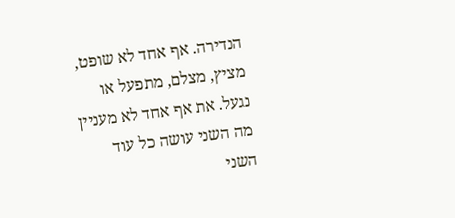הנדירה. אף אחד לא שופט, מציץ, מצלם, מתפעל או נגעל. את אף אחד לא מעניין מה השני עושה כל עוד השני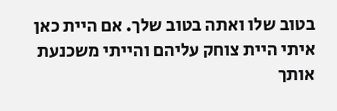בטוב שלו ואתה בטוב שלך. אם היית כאן איתי היית צוחק עליהם והייתי משכנעת אותך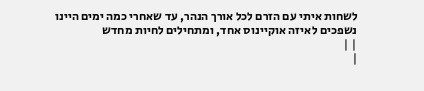לשחות איתי עם הזרם לכל אורך הנהר, עד שאחרי כמה ימים היינו נשפכים לאיזה אוקיינוס אחד, ומתחילים לחיות מחדש
| |
|